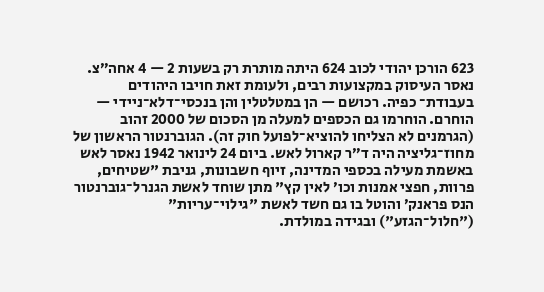623 הורכן יהודי לכוב 624 היתה מותרת רק בשעות 2 — 4 אחה״צ. נאסר העיסוק במקצועות רבים, ולעומת זאת חויבו היהודים בעבודת־ כפיה. רכושם — הן במטלטלין והן בנכסי־דלא־ניידי — הוחרם. הוחרמו גם הכספים למעלה מן הסכום של 2000 זהוב (הגרמנים לא הצליחו להוציא־לפועל חוק זה). הגוברנטור הראשון של מחוז־גליציה היה ד״ר קארול לאש. ביום 24 לינואר 1942 נאסר לאש באשמת מעילה בכספי המדינה, זיוף חשבונות, גניבת "שטיחים, פרוות, חפצי אמנות וכו׳ לאין קץ" מתן שוחד לאשת הגנרל־גוברנטור הנס פראנק׳ והוטל בו גם חשד לאשת "גילוי־עריות" ("חלול־הגזע") ובגידה במולדת.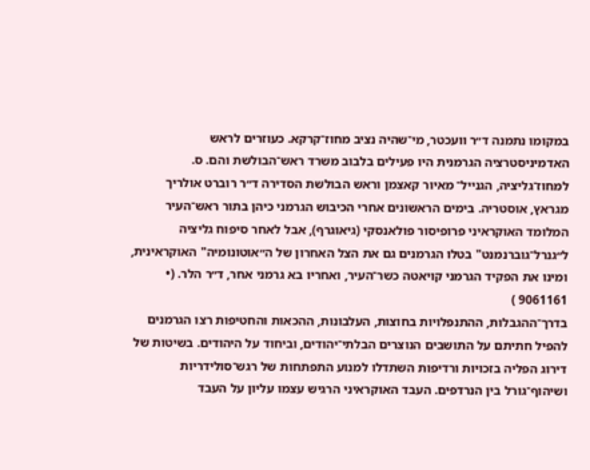במקומו נתמנה ד״ר וועכטר, מי־שהיה נציב מחוז־קרקא. כעוזרים לראש האדמיניסטרציה הגרמנית היו פעילים בלבוב משרד ראש־הבולשת והם. ס. למחוז־גליציה, הגנייל־ מאיור קאצמן וראש הבולשת הסדירה ד״ר רוברט אולריך מגראץ, אוסטריה. בימים הראשונים אחרי הכיבוש הגרמני כיהן בתור ראש־העיר המלומד האוקראיני פרופיסור פולאנסקי (גיאוגרף), אבל לאחר סיפוח גליציה ל״גנרל־גוברנמנט" בטלו הגרמנים גם את הצל האחרון של ה״אוטונומיה" האוקראינית, ומינו את הפקיד הגרמני קויאטה כשר־העיר, ואחריו בא גרמני אחר, ד״ר הלר. (• 9061161 )
בדרך־ההגבלות, ההתנפלויות בחוצות, העלבונות, ההכאות והחטיפות רצו הגרמנים להפיל חתיתם על התושבים הנוצרים הבלתי־יהודים, וביחוד על היהודים. בשיטות של דירוג הפליה בזכויות ורדיפות השתדלו למנוע התפתחות של רגש־סולידריות ושיהוף־גורל בין הנרדפים. העבד האוקראיני הרגיש עצמו עליון על העבד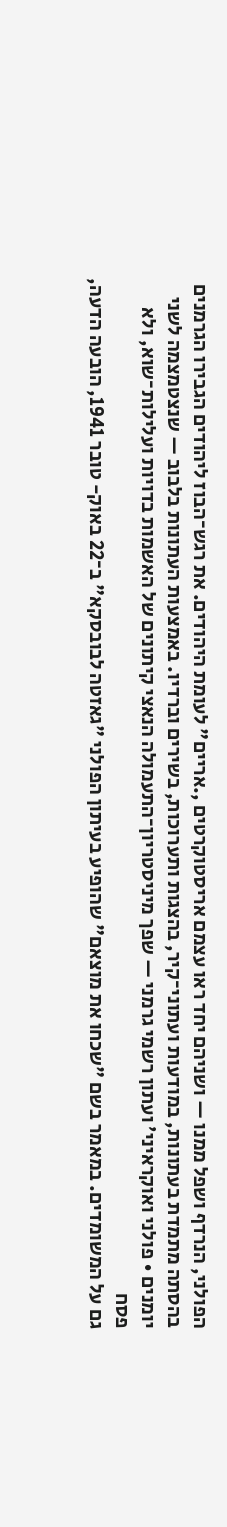הפולני, הנרדף ושפל ממנו — ושניהם יחד ראו עצמם אריסטוקרטים ,.אריים" לעומת היהודים. את רגש־הבוז ליהודים הגבירו הגרמנים בהסתה מתמדת בעתונות, במודעות ועתוני־קיר, בהצגות ותערוכות, בשירים וברדיו. באמצעות העתונות בלבוב — שנצטמצמה לשני יומנים • פולני ואוקראיני׳ ועתון רשמי גרמני — שפך מיניסטריון־התעמולה הנאצי קיתונים של האשמות בדויות ועלילות־שוא, ולא פסח
גם על המשומדים. במאמר בשם "שכחו את מוצאם" שהופיע בעיתון הפולני "גאזטה לבובסקא" ב־22 באוק- טובר 1941, הובעה הדעה,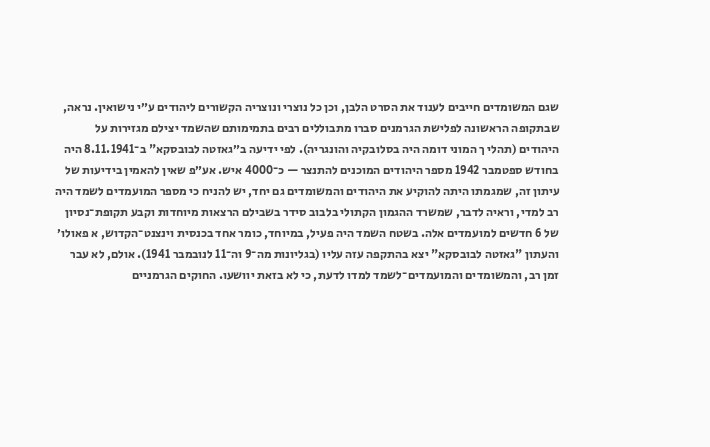שגם המשומדים חייבים לענוד את הסרט הלבן, וכן כל נוצרי ונוצריה הקשורים ליהודים ע״י נישואין. נראה, שבתקופה הראשונה לפלישת הגרמנים סברו מתבוללים רבים בתמימותם שהשמד יצילם מגזירות על היהודים (תהלי ך המוני דומה היה בסלובקיה והונגריה). לפי ידיעה ב״גאזטה לבובסקא" ב־8.11.1941 היה בחודש ספטמבר 1942 מספר היהודים המוכנים להתנצר — כ־4000 איש. אע״פ שאין להאמין בידיעות של עיתון זה, שמגמתו היתה להוקיע את היהודים והמשומדים גם יחד, יש להניח כי מספר המועמדים לשמד היה רב למדי, וראיה לדבר, שמשרד ההגמון הקתולי בלבוב סידר בשבילם הרצאות מיוחדות וקבע תקופת־נסיון של 6 חדשים למועמדים אלה. בשטח השמד היה פעיל, במיוחד, כומר אחד בכנסית וינצנט־הקדוש, א פאולו׳ והעתון "גאזטה לבובסקא" יצא בהתקפה עזה עליו (בגליונות מה־9 וה־11 לנובמבר 1941). אולם, לא עבר זמן רב, והמשומדים והמועמדים־לשמד למדו לדעת, כי לא בזאת יוושעו. החוקים הגרמניים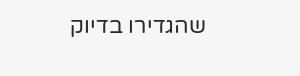שהגדירו בדיוק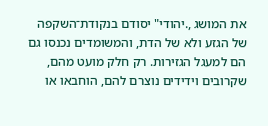את המושג ,.יהודי" יסודם בנקודת־השקפה של הגזע ולא של הדת, והמשומדים נכנסו גם הם למעגל הגזירות. רק חלק מועט מהם, שקרובים וידידים נוצרם להם, הוחבאו או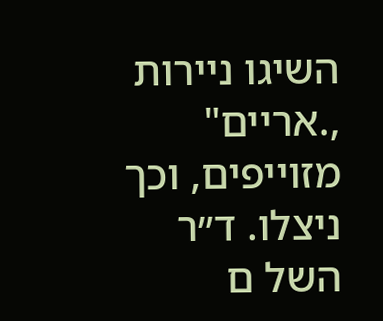השיגו ניירות ,.אריים" מזוייפים, וכך ניצלו. ד״ר השל ם